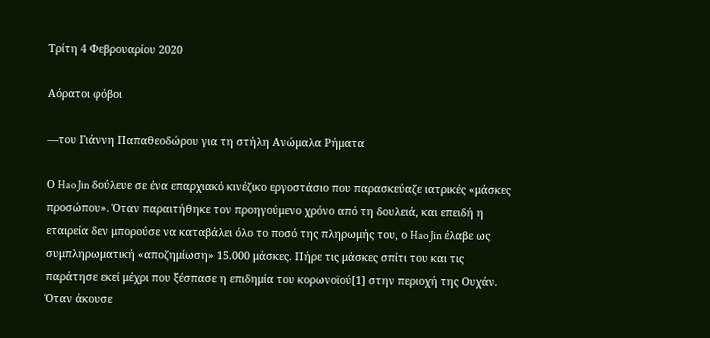Τρίτη 4 Φεβρουαρίου 2020

Αόρατοι φόβοι

—του Γιάννη Παπαθεοδώρου για τη στήλη Ανώμαλα Ρήματα

Ο Hao Jin δούλευε σε ένα επαρχιακό κινέζικο εργοστάσιο που παρασκεύαζε ιατρικές «μάσκες προσώπου». Όταν παραιτήθηκε τον προηγούμενο χρόνο από τη δουλειά, και επειδή η εταιρεία δεν μπορούσε να καταβάλει όλο το ποσό της πληρωμής του, ο Hao Jin έλαβε ως συμπληρωματική «αποζημίωση» 15.000 μάσκες. Πήρε τις μάσκες σπίτι του και τις παράτησε εκεί μέχρι που ξέσπασε η επιδημία του κορωνοϊού[1] στην περιοχή της Ουχάν. Όταν άκουσε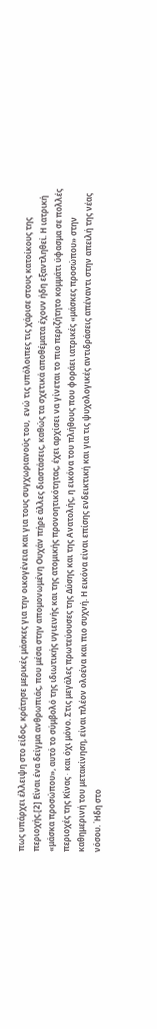πως υπάρχει έλλειψη στο είδος, κράτησε μερικές μάσκες για την οικογένεια και για τους συγχωριανούς του,  ενώ τις υπόλοιπες τις χάρισε στους κατοίκους της περιοχής.[2] Είναι ένα δείγμα ανθρωπιάς, που μέσα στην απομονωμένη Ουχάν πήρε άλλες διαστάσεις, καθώς τα σχετικά αποθέματα έχουν ήδη εξαντληθεί. Η ιατρική «μάσκα προσώπου», αυτό το σύμβολό της ιδιωτικής υγιεινής και της ατομικής προνοητικότητας, έχει αρχίσει να γίνεται το πιο περιζήτητο κομμάτι ύφασμα σε πολλές περιοχές της Κίνας ∙ και όχι μόνο. Στις μεγάλες πρωτεύουσες της Δύσης και της Ανατολής, η εικόνα του πλήθους που φοράει ιατρικές «μάσκες προσώπου» στην καθημερινή του μετακίνηση, είναι πλέον ολοένα και πιο συχνή. Η εικόνα είναι επίσης ενδεικτική και για τις ψυχολογικές αντιδράσεις απέναντι στην απειλή της νέας νόσου. Ήδη στο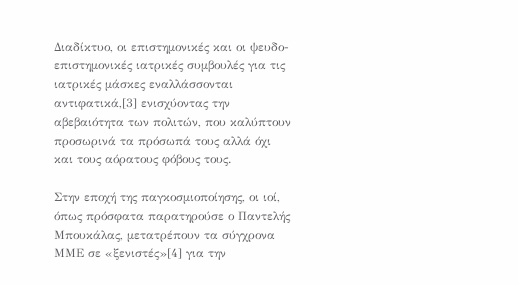Διαδίκτυο, οι επιστημονικές και οι ψευδο-επιστημονικές ιατρικές συμβουλές για τις ιατρικές μάσκες εναλλάσσονται αντιφατικά,[3] ενισχύοντας την αβεβαιότητα των πολιτών, που καλύπτουν προσωρινά τα πρόσωπά τους αλλά όχι και τους αόρατους φόβους τους.

Στην εποχή της παγκοσμιοποίησης, οι ιοί, όπως πρόσφατα παρατηρούσε ο Παντελής Μπουκάλας, μετατρέπουν τα σύγχρονα ΜΜΕ σε «ξενιστές»[4] για την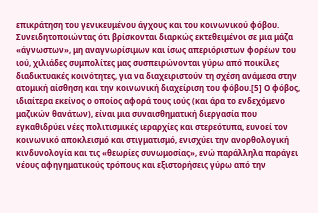επικράτηση του γενικευμένου άγχους και του κοινωνικού φόβου. Συνειδητοποιώντας ότι βρίσκονται διαρκώς εκτεθειμένοι σε μια μάζα «άγνωστων», μη αναγνωρίσιμων και ίσως απεριόριστων φορέων του ιού, χιλιάδες συμπολίτες μας συσπειρώνονται γύρω από ποικίλες διαδικτυακές κοινότητες, για να διαχειριστούν τη σχέση ανάμεσα στην ατομική αίσθηση και την κοινωνική διαχείριση του φόβου.[5] Ο φόβος, ιδιαίτερα εκείνος ο οποίος αφορά τους ιούς (και άρα το ενδεχόμενο μαζικών θανάτων), είναι μια συναισθηματική διεργασία που εγκαθιδρύει νέες πολιτισμικές ιεραρχίες και στερεότυπα, ευνοεί τον κοινωνικό αποκλεισμό και στιγματισμό, ενισχύει την ανορθολογική κινδυνολογία και τις «θεωρίες συνωμοσίας», ενώ παράλληλα παράγει νέους αφηγηματικούς τρόπους και εξιστορήσεις γύρω από την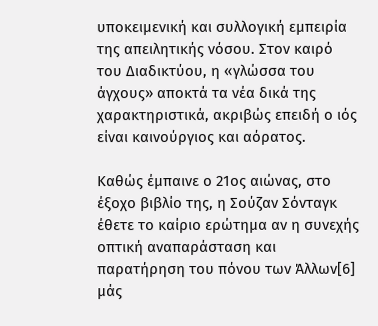υποκειμενική και συλλογική εμπειρία της απειλητικής νόσου. Στον καιρό του Διαδικτύου, η «γλώσσα του άγχους» αποκτά τα νέα δικά της χαρακτηριστικά, ακριβώς επειδή ο ιός είναι καινούργιος και αόρατος.

Καθώς έμπαινε ο 21ος αιώνας, στο έξοχο βιβλίο της, η Σούζαν Σόνταγκ έθετε το καίριο ερώτημα αν η συνεχής οπτική αναπαράσταση και παρατήρηση του πόνου των Άλλων[6] μάς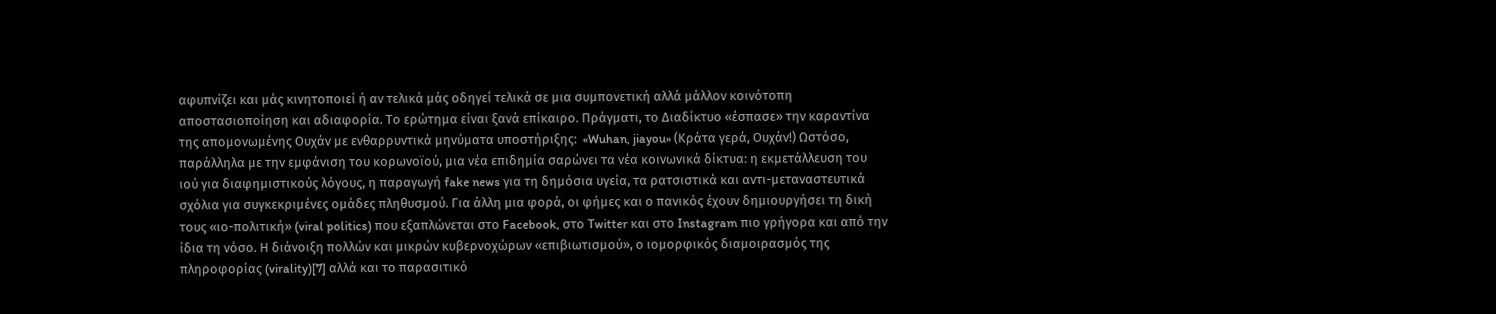αφυπνίζει και μάς κινητοποιεί ή αν τελικά μάς οδηγεί τελικά σε μια συμπονετική αλλά μάλλον κοινότοπη αποστασιοποίηση και αδιαφορία. Το ερώτημα είναι ξανά επίκαιρο. Πράγματι, το Διαδίκτυο «έσπασε» την καραντίνα της απομονωμένης Ουχάν με ενθαρρυντικά μηνύματα υποστήριξης:  «Wuhan, jiayou» (Κράτα γερά, Ουχάν!) Ωστόσο, παράλληλα με την εμφάνιση του κορωνοϊού, μια νέα επιδημία σαρώνει τα νέα κοινωνικά δίκτυα: η εκμετάλλευση του ιού για διαφημιστικούς λόγους, η παραγωγή fake news για τη δημόσια υγεία, τα ρατσιστικά και αντι-μεταναστευτικά σχόλια για συγκεκριμένες ομάδες πληθυσμού. Για άλλη μια φορά, οι φήμες και ο πανικός έχουν δημιουργήσει τη δική τους «ιο-πολιτική» (viral politics) που εξαπλώνεται στο Facebook, στο Twitter και στο Instagram πιο γρήγορα και από την ίδια τη νόσο. Η διάνοιξη πολλών και μικρών κυβερνοχώρων «επιβιωτισμού», ο ιομορφικός διαμοιρασμός της πληροφορίας (virality)[7] αλλά και το παρασιτικό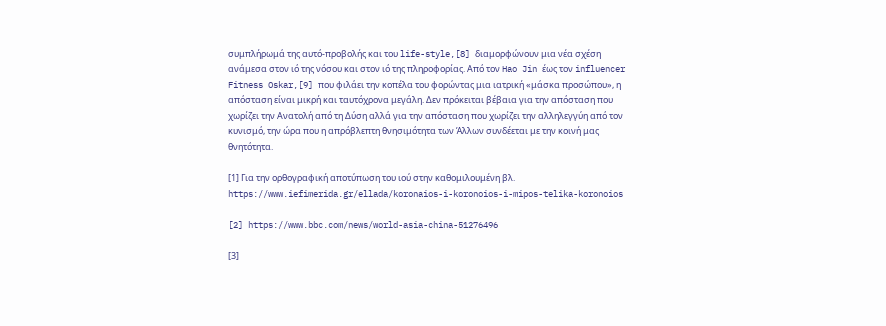συμπλήρωμά της αυτό-προβολής και του life-style,[8] διαμορφώνουν μια νέα σχέση ανάμεσα στον ιό της νόσου και στον ιό της πληροφορίας. Από τον Hao Jin έως τον influencer Fitness Oskar,[9] που φιλάει την κοπέλα του φορώντας μια ιατρική «μάσκα προσώπου», η απόσταση είναι μικρή και ταυτόχρονα μεγάλη. Δεν πρόκειται βέβαια για την απόσταση που χωρίζει την Ανατολή από τη Δύση αλλά για την απόσταση που χωρίζει την αλληλεγγύη από τον κυνισμό, την ώρα που η απρόβλεπτη θνησιμότητα των Άλλων συνδέεται με την κοινή μας θνητότητα.

[1] Για την ορθογραφική αποτύπωση του ιού στην καθομιλουμένη βλ.  https://www.iefimerida.gr/ellada/koronaios-i-koronoios-i-mipos-telika-koronoios

[2] https://www.bbc.com/news/world-asia-china-51276496

[3]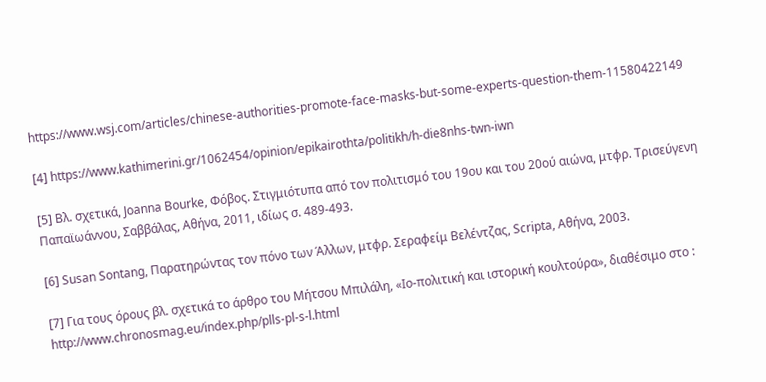https://www.wsj.com/articles/chinese-authorities-promote-face-masks-but-some-experts-question-them-11580422149

[4] https://www.kathimerini.gr/1062454/opinion/epikairothta/politikh/h-die8nhs-twn-iwn

[5] Βλ. σχετικά, Joanna Bourke, Φόβος. Στιγμιότυπα από τον πολιτισμό του 19ου και του 20ού αιώνα, μτφρ. Τρισεύγενη Παπαϊωάννου, Σαββάλας, Αθήνα, 2011, ιδίως σ. 489-493.

[6] Susan Sontang, Παρατηρώντας τον πόνο των Άλλων, μτφρ. Σεραφείμ Βελέντζας, Scripta, Αθήνα, 2003.

[7] Για τους όρους βλ. σχετικά το άρθρο του Μήτσου Μπιλάλη, «Ιο-πολιτική και ιστορική κουλτούρα», διαθέσιμο στο : http://www.chronosmag.eu/index.php/plls-pl-s-l.html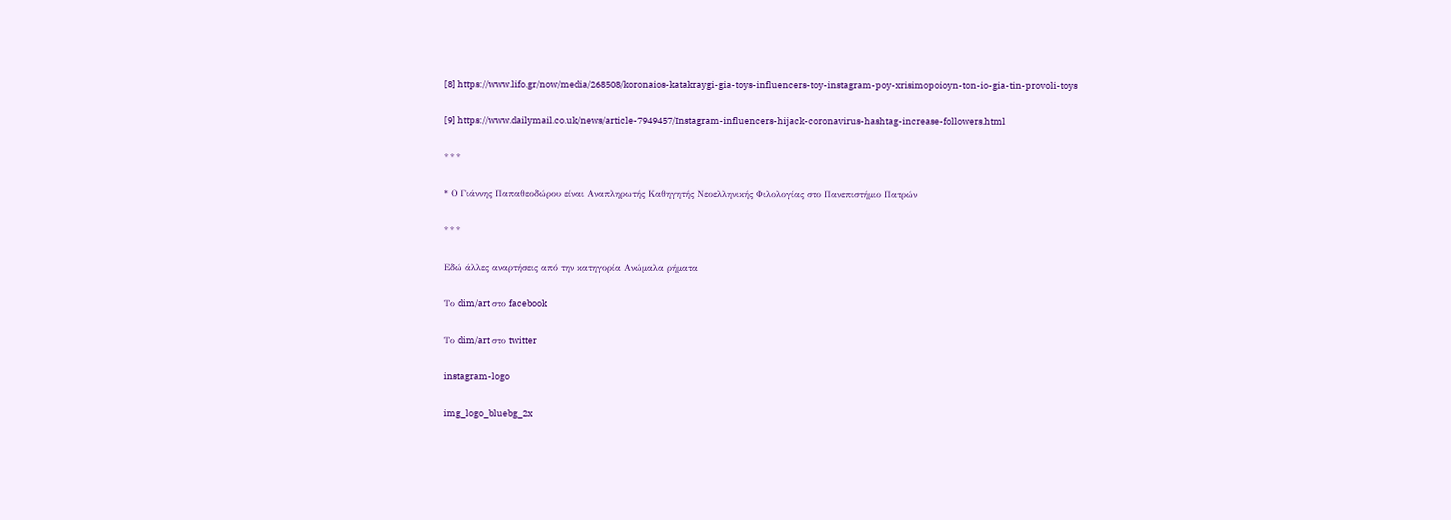[8] https://www.lifo.gr/now/media/268508/koronaios-katakraygi-gia-toys-influencers-toy-instagram-poy-xrisimopoioyn-ton-io-gia-tin-provoli-toys

[9] https://www.dailymail.co.uk/news/article-7949457/Instagram-influencers-hijack-coronavirus-hashtag-increase-followers.html

* * *

* Ο Γιάννης Παπαθεοδώρου είναι Αναπληρωτής Καθηγητής Νεοελληνικής Φιλολογίας στο Πανεπιστήμιο Πατρών

* * *

Εδώ άλλες αναρτήσεις από την κατηγορία Ανώμαλα ρήματα

Το dim/art στο facebook

Το dim/art στο twitter

instagram-logo

img_logo_bluebg_2x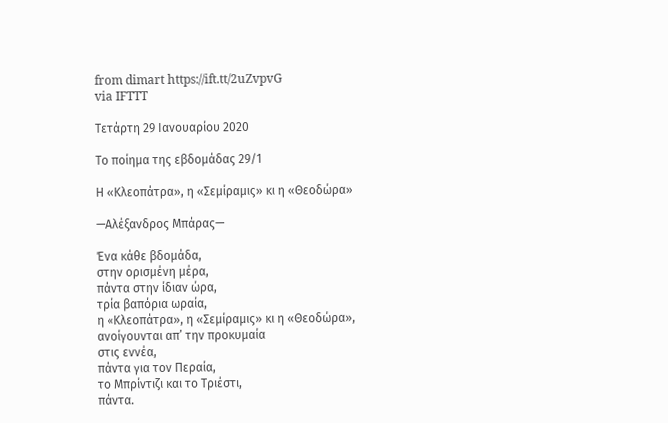from dimart https://ift.tt/2uZvpvG
via IFTTT

Τετάρτη 29 Ιανουαρίου 2020

Το ποίημα της εβδομάδας 29/1

Η «Κλεοπάτρα», η «Σεμίραμις» κι η «Θεοδώρα»

—Αλέξανδρος Μπάρας—

Ένα κάθε βδομάδα,
στην ορισμένη μέρα,
πάντα στην ίδιαν ώρα,
τρία βαπόρια ωραία,
η «Kλεοπάτρα», η «Σεμίραμις» κι η «Θεοδώρα»,
ανοίγουνται απ’ την προκυμαία
στις εννέα,
πάντα για τον Περαία,
το Μπρίντιζι και το Τριέστι,
πάντα.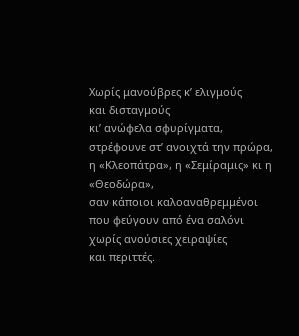Xωρίς μανούβρες κ’ ελιγμούς
και δισταγμούς
κι’ ανώφελα σφυρίγματα,
στρέφουνε στ’ ανοιχτά την πρώρα,
η «Κλεοπάτρα», η «Σεμίραμις» κι η «Θεοδώρα»,
σαν κάποιοι καλοαναθρεμμένοι
που φεύγουν από ένα σαλόνι
χωρίς ανούσιες χειραψίες
και περιττές.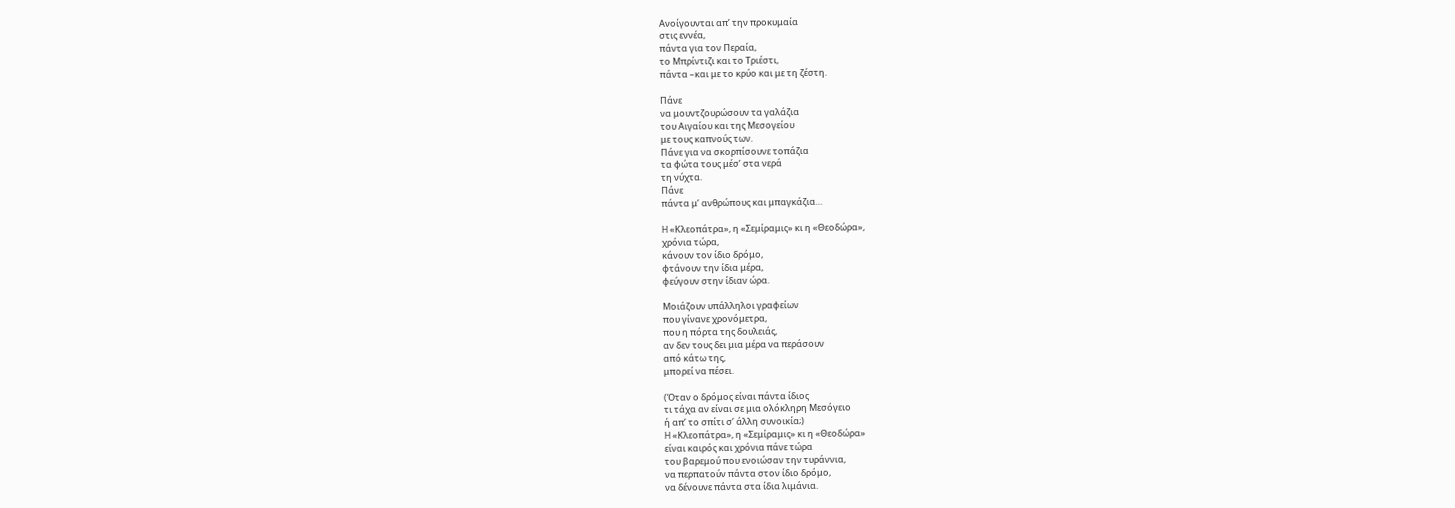Ανοίγουνται απ’ την προκυμαία
στις εννέα,
πάντα για τον Περαία,
το Μπρίντιζι και το Τριέστι,
πάντα –και με το κρύο και με τη ζέστη.

Πάνε
να μουντζουρώσουν τα γαλάζια
του Αιγαίου και της Μεσογείου
με τους καπνούς των.
Πάνε για να σκορπίσουνε τοπάζια
τα φώτα τους μέσ’ στα νερά
τη νύχτα.
Πάνε
πάντα μ’ ανθρώπους και μπαγκάζια…

H «Κλεοπάτρα», η «Σεμίραμις» κι η «Θεοδώρα»,
χρόνια τώρα,
κάνουν τον ίδιο δρόμο,
φτάνουν την ίδια μέρα,
φεύγουν στην ίδιαν ώρα.

Μοιάζουν υπάλληλοι γραφείων
που γίνανε χρονόμετρα,
που η πόρτα της δουλειάς,
αν δεν τους δει μια μέρα να περάσουν
από κάτω της,
μπορεί να πέσει.

(Όταν ο δρόμος είναι πάντα ίδιος
τι τάχα αν είναι σε μια ολόκληρη Μεσόγειο
ή απ’ το σπίτι σ’ άλλη συνοικία;)
H «Κλεοπάτρα», η «Σεμίραμις» κι η «Θεοδώρα»
είναι καιρός και χρόνια πάνε τώρα
του βαρεμού που ενοιώσαν την τυράννια,
να περπατούν πάντα στον ίδιο δρόμο,
να δένουνε πάντα στα ίδια λιμάνια.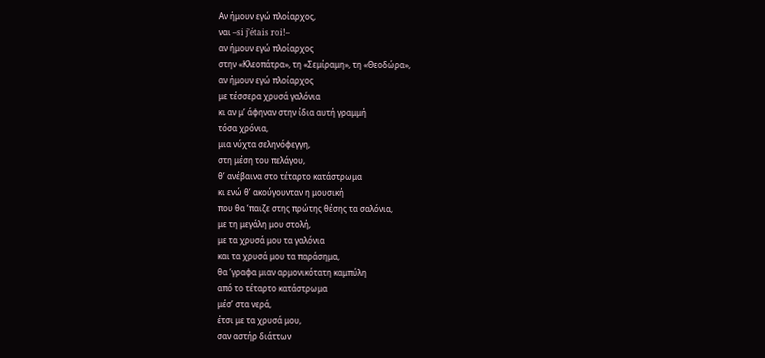Aν ήμουν εγώ πλοίαρχος,
ναι –si j’étais roi!–
αν ήμουν εγώ πλοίαρχος
στην «Κλεοπάτρα», τη «Σεμίραμη», τη «Θεοδώρα»,
αν ήμουν εγώ πλοίαρχος
με τέσσερα χρυσά γαλόνια
κι αν μ’ άφηναν στην ίδια αυτή γραμμή
τόσα χρόνια,
μια νύχτα σεληνόφεγγη,
στη μέση του πελάγου,
θ’ ανέβαινα στο τέταρτο κατάστρωμα
κι ενώ θ’ ακούγουνταν η μουσική
που θα ‘παιζε στης πρώτης θέσης τα σαλόνια,
με τη μεγάλη μου στολή,
με τα χρυσά μου τα γαλόνια
και τα χρυσά μου τα παράσημα,
θα ‘γραφα μιαν αρμονικότατη καμπύλη
από το τέταρτο κατάστρωμα
μέσ’ στα νερά,
έτσι με τα χρυσά μου,
σαν αστήρ διάττων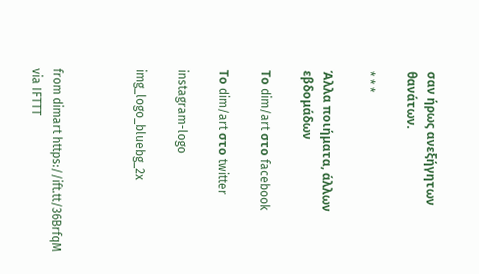σαν ήρως ανεξήγητων θανάτων.

* * *

Άλλα ποιήματα, άλλων εβδομάδων

Το dim/art στο facebook

Το dim/art στο twitter

instagram-logo

img_logo_bluebg_2x



from dimart https://ift.tt/36BrfqM
via IFTTT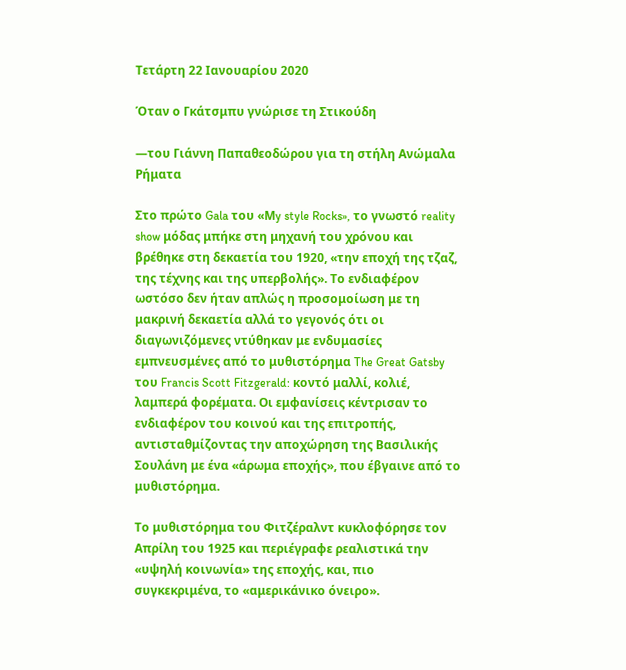Τετάρτη 22 Ιανουαρίου 2020

Όταν ο Γκάτσμπυ γνώρισε τη Στικούδη

—του Γιάννη Παπαθεοδώρου για τη στήλη Ανώμαλα Ρήματα

Στο πρώτο Gala του «Μy style Rocks», το γνωστό reality show μόδας μπήκε στη μηχανή του χρόνου και βρέθηκε στη δεκαετία του 1920, «την εποχή της τζαζ, της τέχνης και της υπερβολής». Το ενδιαφέρον ωστόσο δεν ήταν απλώς η προσομοίωση με τη μακρινή δεκαετία αλλά το γεγονός ότι οι διαγωνιζόμενες ντύθηκαν με ενδυμασίες εμπνευσμένες από το μυθιστόρημα The Great Gatsby του Francis Scott Fitzgerald: κοντό μαλλί, κολιέ, λαμπερά φορέματα. Οι εμφανίσεις κέντρισαν το ενδιαφέρον του κοινού και της επιτροπής, αντισταθμίζοντας την αποχώρηση της Βασιλικής Σουλάνη με ένα «άρωμα εποχής», που έβγαινε από το μυθιστόρημα.

Το μυθιστόρημα του Φιτζέραλντ κυκλοφόρησε τον Απρίλη του 1925 και περιέγραφε ρεαλιστικά την «υψηλή κοινωνία» της εποχής, και, πιο συγκεκριμένα, το «αμερικάνικο όνειρο».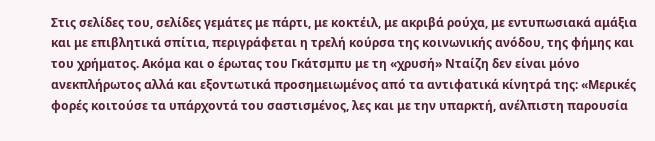Στις σελίδες του, σελίδες γεμάτες με πάρτι, με κοκτέιλ, με ακριβά ρούχα, με εντυπωσιακά αμάξια και με επιβλητικά σπίτια, περιγράφεται η τρελή κούρσα της κοινωνικής ανόδου, της φήμης και  του χρήματος. Ακόμα και ο έρωτας του Γκάτσμπυ με τη «χρυσή» Νταίζη δεν είναι μόνο ανεκπλήρωτος αλλά και εξοντωτικά προσημειωμένος από τα αντιφατικά κίνητρά της: «Μερικές φορές κοιτούσε τα υπάρχοντά του σαστισμένος, λες και με την υπαρκτή, ανέλπιστη παρουσία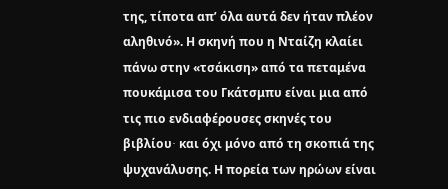της, τίποτα απ’ όλα αυτά δεν ήταν πλέον αληθινό». Η σκηνή που η Νταίζη κλαίει πάνω στην «τσάκιση» από τα πεταμένα πουκάμισα του Γκάτσμπυ είναι μια από τις πιο ενδιαφέρουσες σκηνές του βιβλίου∙ και όχι μόνο από τη σκοπιά της ψυχανάλυσης. Η πορεία των ηρώων είναι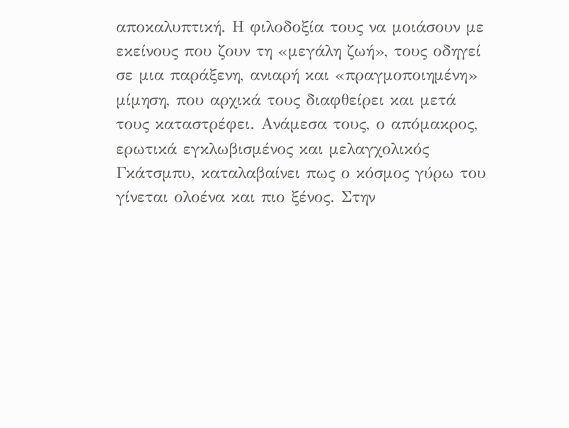αποκαλυπτική. Η φιλοδοξία τους να μοιάσουν με εκείνους που ζουν τη «μεγάλη ζωή», τους οδηγεί σε μια παράξενη, ανιαρή και «πραγμοποιημένη» μίμηση, που αρχικά τους διαφθείρει και μετά τους καταστρέφει. Ανάμεσα τους, ο απόμακρος, ερωτικά εγκλωβισμένος και μελαγχολικός Γκάτσμπυ, καταλαβαίνει πως ο κόσμος γύρω του γίνεται ολοένα και πιο ξένος. Στην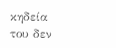κηδεία του δεν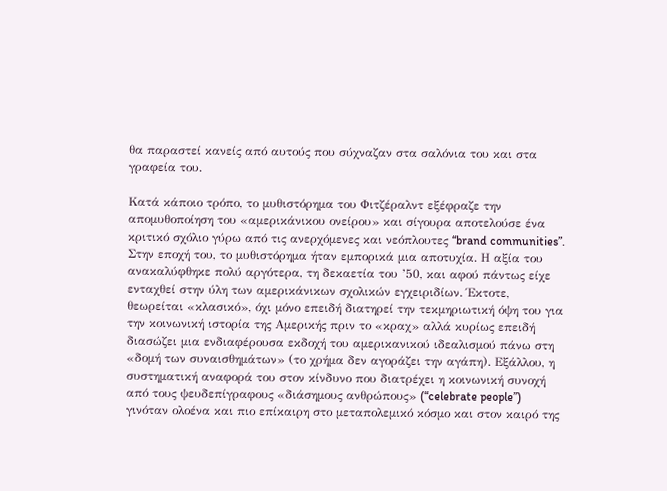θα παραστεί κανείς από αυτούς που σύχναζαν στα σαλόνια του και στα γραφεία του.

Κατά κάποιο τρόπο, το μυθιστόρημα του Φιτζέραλντ εξέφραζε την απομυθοποίηση του «αμερικάνικου ονείρου» και σίγουρα αποτελούσε ένα κριτικό σχόλιο γύρω από τις ανερχόμενες και νεόπλουτες “brand communities”. Στην εποχή του, το μυθιστόρημα ήταν εμπορικά μια αποτυχία. Η αξία του ανακαλύφθηκε πολύ αργότερα, τη δεκαετία του ’50, και αφού πάντως είχε ενταχθεί στην ύλη των αμερικάνικων σχολικών εγχειριδίων. Έκτοτε, θεωρείται «κλασικό», όχι μόνο επειδή διατηρεί την τεκμηριωτική όψη του για την κοινωνική ιστορία της Αμερικής πριν το «κραχ» αλλά κυρίως επειδή διασώζει μια ενδιαφέρουσα εκδοχή του αμερικανικού ιδεαλισμού πάνω στη «δομή των συναισθημάτων» (το χρήμα δεν αγοράζει την αγάπη). Εξάλλου, η συστηματική αναφορά του στον κίνδυνο που διατρέχει η κοινωνική συνοχή από τους ψευδεπίγραφους «διάσημους ανθρώπους» (“celebrate people”) γινόταν ολοένα και πιο επίκαιρη στο μεταπολεμικό κόσμο και στον καιρό της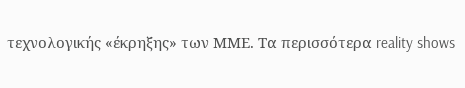τεχνολογικής «έκρηξης» των ΜΜΕ. Τα περισσότερα reality shows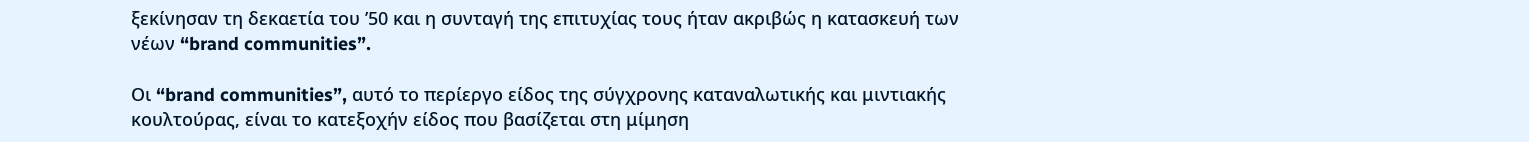ξεκίνησαν τη δεκαετία του ’50 και η συνταγή της επιτυχίας τους ήταν ακριβώς η κατασκευή των νέων “brand communities”.

Οι “brand communities”, αυτό το περίεργο είδος της σύγχρονης καταναλωτικής και μιντιακής κουλτούρας, είναι το κατεξοχήν είδος που βασίζεται στη μίμηση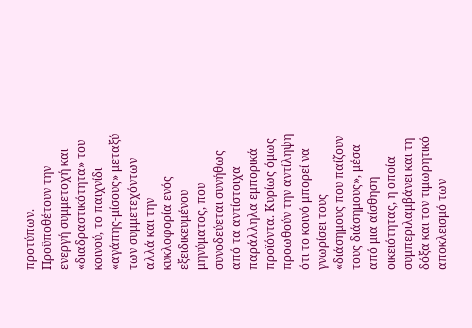προτύπων. Προϋποθέτουν την ενεργή συμμετοχή και «διαδραστικότητα» του κοινού, το παιχνίδι «αγάπης-μίσους» μεταξύ των συμμετεχόντων αλλά και την κυκλοφορία ενός εξειδικευμένου μηνύματος, που συνοδεύεται συνήθως από τα αντίστοιχα παράλληλα εμπορικά προϊόντα. Κυρίως όμως προωθούν την αντίληψη ότι το κοινό μπορεί να γνωρίσει τους «διάσημους που παίζουν τους διάσημους», μέσα από μια αίσθηση οικειότητας, η οποία συμπεριλαμβάνει και τη δόξα και τον τιμωρητικό αποκλεισμό των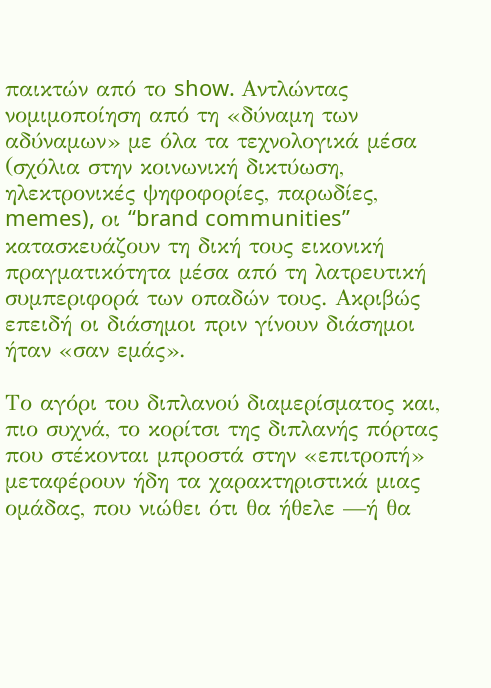παικτών από το show. Αντλώντας νομιμοποίηση από τη «δύναμη των αδύναμων» με όλα τα τεχνολογικά μέσα (σχόλια στην κοινωνική δικτύωση, ηλεκτρονικές ψηφοφορίες, παρωδίες, memes), οι “brand communities” κατασκευάζουν τη δική τους εικονική πραγματικότητα μέσα από τη λατρευτική συμπεριφορά των οπαδών τους. Ακριβώς επειδή οι διάσημοι πριν γίνουν διάσημοι ήταν «σαν εμάς».

Το αγόρι του διπλανού διαμερίσματος και, πιο συχνά, το κορίτσι της διπλανής πόρτας που στέκονται μπροστά στην «επιτροπή» μεταφέρουν ήδη τα χαρακτηριστικά μιας ομάδας, που νιώθει ότι θα ήθελε —ή θα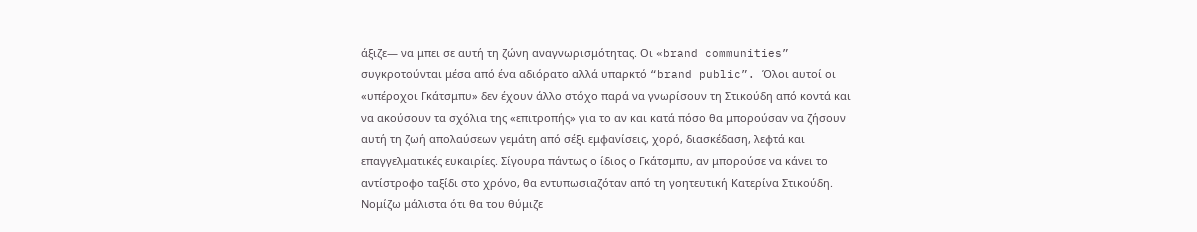άξιζε— να μπει σε αυτή τη ζώνη αναγνωρισμότητας. Οι «brand communities” συγκροτούνται μέσα από ένα αδιόρατο αλλά υπαρκτό “brand public”. Όλοι αυτοί οι «υπέροχοι Γκάτσμπυ» δεν έχουν άλλο στόχο παρά να γνωρίσουν τη Στικούδη από κοντά και να ακούσουν τα σχόλια της «επιτροπής» για το αν και κατά πόσο θα μπορούσαν να ζήσουν αυτή τη ζωή απολαύσεων γεμάτη από σέξι εμφανίσεις, χορό, διασκέδαση, λεφτά και επαγγελματικές ευκαιρίες. Σίγουρα πάντως ο ίδιος ο Γκάτσμπυ, αν μπορούσε να κάνει το αντίστροφο ταξίδι στο χρόνο, θα εντυπωσιαζόταν από τη γοητευτική Κατερίνα Στικούδη. Νομίζω μάλιστα ότι θα του θύμιζε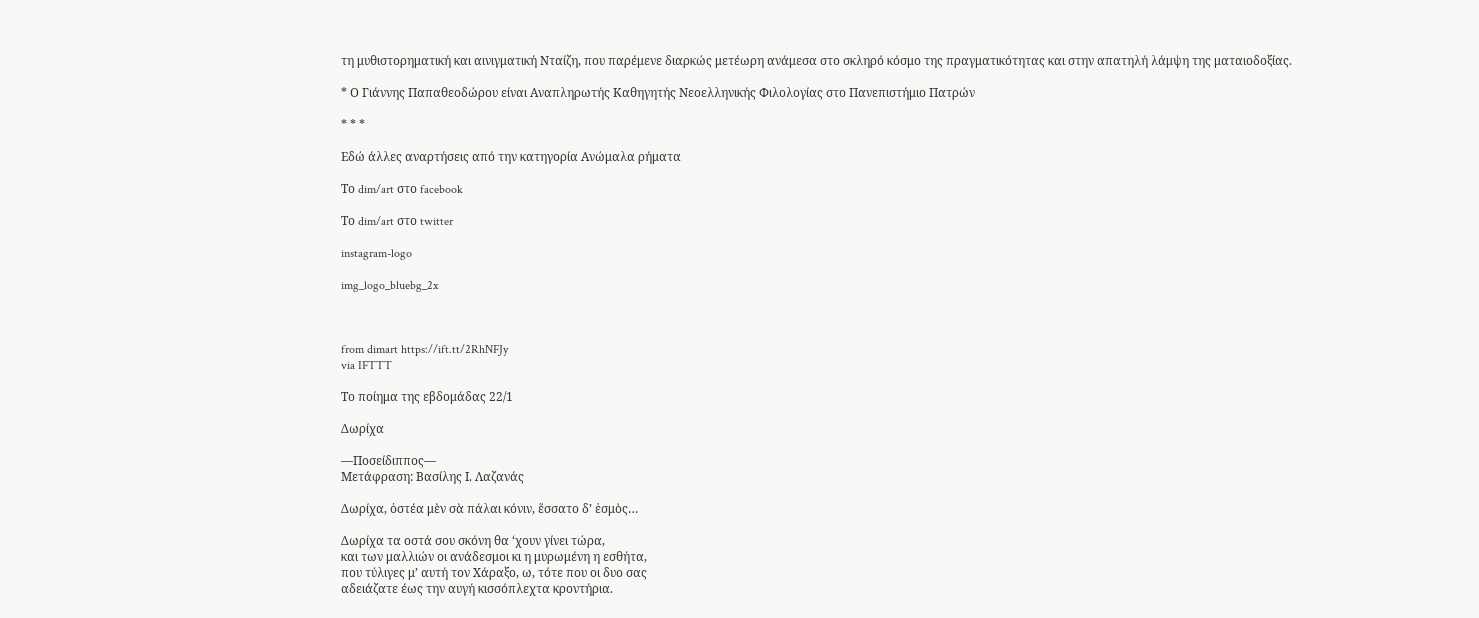τη μυθιστορηματική και αινιγματική Νταίζη, που παρέμενε διαρκώς μετέωρη ανάμεσα στο σκληρό κόσμο της πραγματικότητας και στην απατηλή λάμψη της ματαιοδοξίας.

* Ο Γιάννης Παπαθεοδώρου είναι Αναπληρωτής Καθηγητής Νεοελληνικής Φιλολογίας στο Πανεπιστήμιο Πατρών

* * *

Εδώ άλλες αναρτήσεις από την κατηγορία Ανώμαλα ρήματα

Το dim/art στο facebook

Το dim/art στο twitter

instagram-logo

img_logo_bluebg_2x



from dimart https://ift.tt/2RhNFJy
via IFTTT

Το ποίημα της εβδομάδας 22/1

Δωρίχα

—Ποσείδιππος—
Μετάφραση: Βασίλης Ι. Λαζανάς

Δωρίχα, ὀστέα μὲν σὰ πάλαι κόνιν, ἕσσατο δʼ ἑσμὸς…

Δωρίχα τα οστά σου σκόνη θα ‘χουν γίνει τώρα,
και των μαλλιών οι ανάδεσμοι κι η μυρωμένη η εσθήτα,
που τύλιγες μ’ αυτή τον Χάραξο, ω, τότε που οι δυο σας
αδειάζατε έως την αυγή κισσόπλεχτα κροντήρια.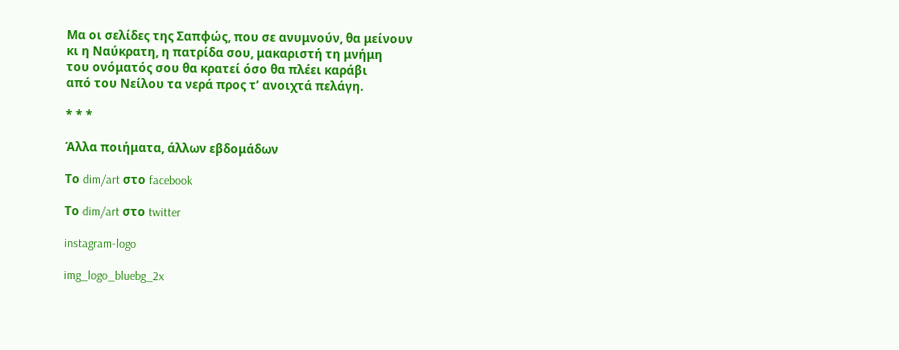Μα οι σελίδες της Σαπφώς, που σε ανυμνούν, θα μείνουν
κι η Ναύκρατη, η πατρίδα σου, μακαριστή τη μνήμη
του ονόματός σου θα κρατεί όσο θα πλέει καράβι
από του Νείλου τα νερά προς τ’ ανοιχτά πελάγη.

* * *

Άλλα ποιήματα, άλλων εβδομάδων

Το dim/art στο facebook

Το dim/art στο twitter

instagram-logo

img_logo_bluebg_2x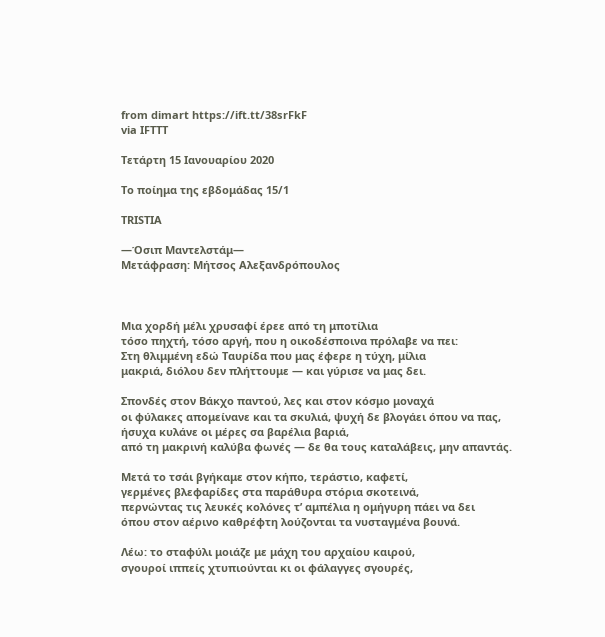from dimart https://ift.tt/38srFkF
via IFTTT

Τετάρτη 15 Ιανουαρίου 2020

Το ποίημα της εβδομάδας 15/1

TRISTIA

—Όσιπ Μαντελστάμ—
Μετάφραση: Μήτσος Αλεξανδρόπουλος



Μια χορδή μέλι χρυσαφί έρεε από τη μποτίλια
τόσο πηχτή, τόσο αργή, που η οικοδέσποινα πρόλαβε να πει:
Στη θλιμμένη εδώ Ταυρίδα που μας έφερε η τύχη, μίλια
μακριά, διόλου δεν πλήττουμε — και γύρισε να μας δει.

Σπονδές στον Βάκχο παντού, λες και στον κόσμο μοναχά
οι φύλακες απομείνανε και τα σκυλιά, ψυχή δε βλογάει όπου να πας,
ήσυχα κυλάνε οι μέρες σα βαρέλια βαριά,
από τη μακρινή καλύβα φωνές — δε θα τους καταλάβεις, μην απαντάς.

Μετά το τσάι βγήκαμε στον κήπο, τεράστιο, καφετί,
γερμένες βλεφαρίδες στα παράθυρα στόρια σκοτεινά,
περνώντας τις λευκές κολόνες τ’ αμπέλια η ομήγυρη πάει να δει
όπου στον αέρινο καθρέφτη λούζονται τα νυσταγμένα βουνά.

Λέω: το σταφύλι μοιάζε με μάχη του αρχαίου καιρού,
σγουροί ιππείς χτυπιούνται κι οι φάλαγγες σγουρές,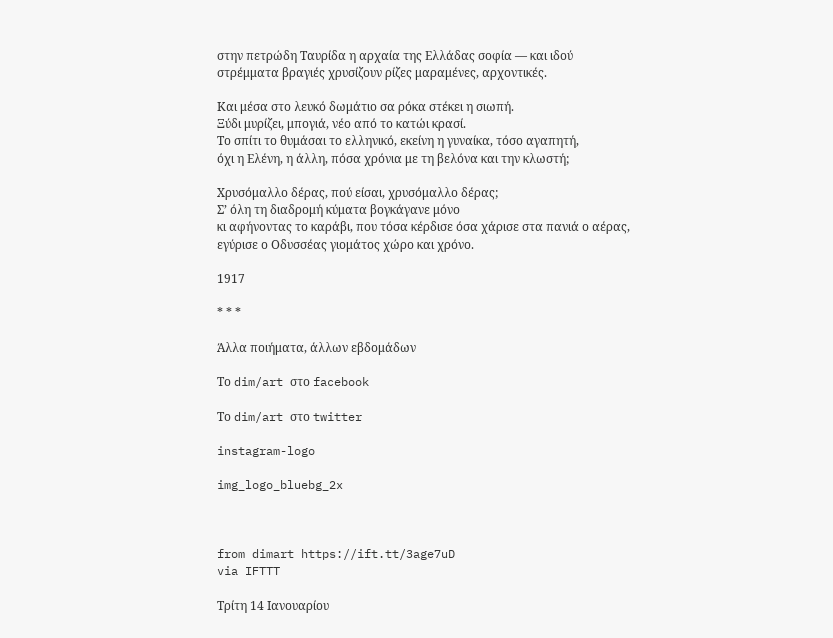στην πετρώδη Ταυρίδα η αρχαία της Ελλάδας σοφία — και ιδού
στρέμματα βραγιές χρυσίζουν ρίζες μαραμένες, αρχοντικές.

Και μέσα στο λευκό δωμάτιο σα ρόκα στέκει η σιωπή.
Ξύδι μυρίζει, μπογιά, νέο από το κατώι κρασί.
Το σπίτι το θυμάσαι το ελληνικό, εκείνη η γυναίκα, τόσο αγαπητή,
όχι η Ελένη, η άλλη, πόσα χρόνια με τη βελόνα και την κλωστή;

Χρυσόμαλλο δέρας, πού είσαι, χρυσόμαλλο δέρας;
Σ’ όλη τη διαδρομή κύματα βογκάγανε μόνο
κι αφήνοντας το καράβι, που τόσα κέρδισε όσα χάρισε στα πανιά ο αέρας,
εγύρισε ο Οδυσσέας γιομάτος χώρο και χρόνο.

1917

* * *

Άλλα ποιήματα, άλλων εβδομάδων

Το dim/art στο facebook

Το dim/art στο twitter

instagram-logo

img_logo_bluebg_2x



from dimart https://ift.tt/3age7uD
via IFTTT

Τρίτη 14 Ιανουαρίου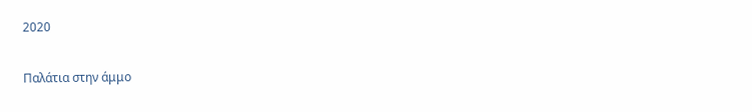2020

Παλάτια στην άμμο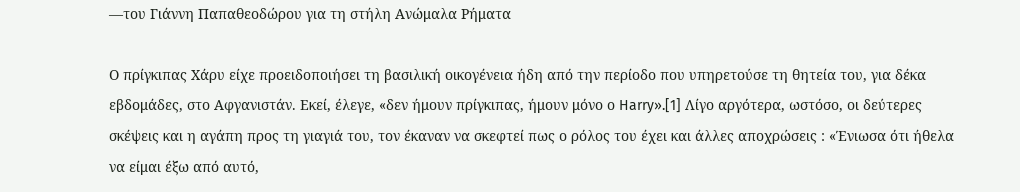—του Γιάννη Παπαθεοδώρου για τη στήλη Ανώμαλα Ρήματα

Ο πρίγκιπας Χάρυ είχε προειδοποιήσει τη βασιλική οικογένεια ήδη από την περίοδο που υπηρετούσε τη θητεία του, για δέκα εβδομάδες, στο Αφγανιστάν. Εκεί, έλεγε, «δεν ήμουν πρίγκιπας, ήμουν μόνο ο Harry».[1] Λίγο αργότερα, ωστόσο, οι δεύτερες σκέψεις και η αγάπη προς τη γιαγιά του, τον έκαναν να σκεφτεί πως ο ρόλος του έχει και άλλες αποχρώσεις : «Ένιωσα ότι ήθελα να είμαι έξω από αυτό,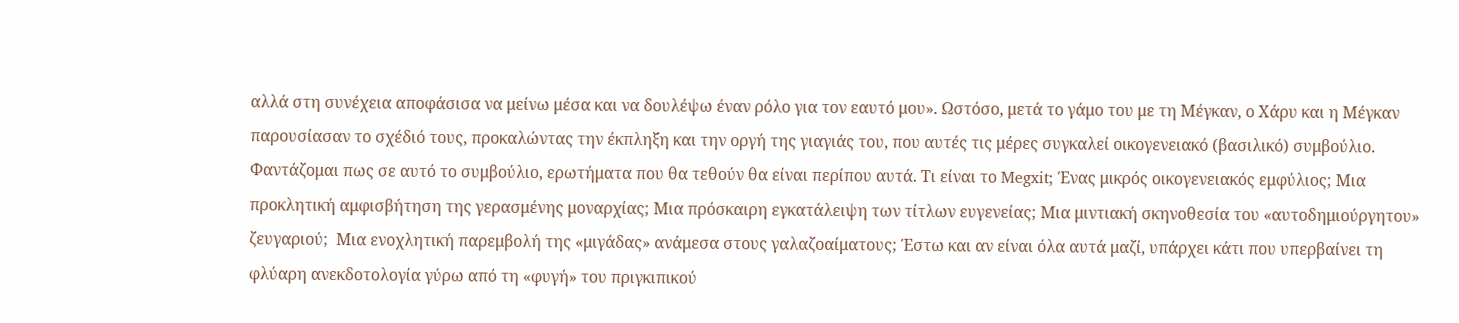αλλά στη συνέχεια αποφάσισα να μείνω μέσα και να δουλέψω έναν ρόλο για τον εαυτό μου». Ωστόσο, μετά το γάμο του με τη Μέγκαν, ο Χάρυ και η Μέγκαν παρουσίασαν το σχέδιό τους, προκαλώντας την έκπληξη και την οργή της γιαγιάς του, που αυτές τις μέρες συγκαλεί οικογενειακό (βασιλικό) συμβούλιο. Φαντάζομαι πως σε αυτό το συμβούλιο, ερωτήματα που θα τεθούν θα είναι περίπου αυτά. Τι είναι το Megxit; Ένας μικρός οικογενειακός εμφύλιος; Μια προκλητική αμφισβήτηση της γερασμένης μοναρχίας; Μια πρόσκαιρη εγκατάλειψη των τίτλων ευγενείας; Μια μιντιακή σκηνοθεσία του «αυτοδημιούργητου» ζευγαριού;  Μια ενοχλητική παρεμβολή της «μιγάδας» ανάμεσα στους γαλαζοαίματους; Έστω και αν είναι όλα αυτά μαζί, υπάρχει κάτι που υπερβαίνει τη φλύαρη ανεκδοτολογία γύρω από τη «φυγή» του πριγκιπικού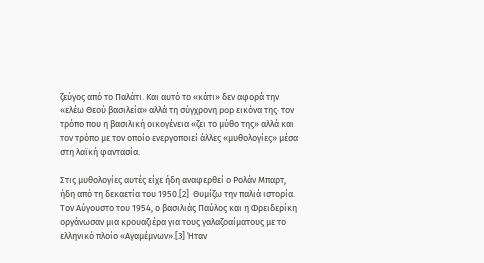ζεύγος από το Παλάτι. Και αυτό το «κάτι» δεν αφορά την «ελέω Θεού βασιλεία» αλλά τη σύγχρονη pop εικόνα της∙ τον τρόπο που η βασιλική οικογένεια «ζει το μύθο της» αλλά και τον τρόπο με τον οποίο ενεργοποιεί άλλες «μυθολογίες» μέσα στη λαϊκή φαντασία.

Στις μυθολογίες αυτές είχε ήδη αναφερθεί ο Ρολάν Μπαρτ, ήδη από τη δεκαετία του 1950.[2]  Θυμίζω την παλιά ιστορία. Τον Αύγουστο του 1954, ο βασιλιάς Παύλος και η Φρειδερίκη οργάνωσαν μια κρουαζιέρα για τους γαλαζοαίματους με το ελληνικό πλοίο «Αγαμέμνων».[3] Ήταν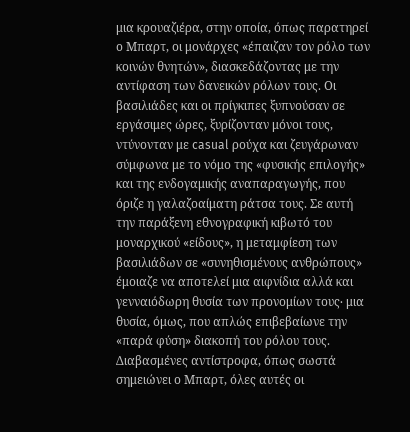μια κρουαζιέρα, στην οποία, όπως παρατηρεί ο Μπαρτ, οι μονάρχες «έπαιζαν τον ρόλο των κοινών θνητών», διασκεδάζοντας με την αντίφαση των δανεικών ρόλων τους. Οι βασιλιάδες και οι πρίγκιπες ξυπνούσαν σε εργάσιμες ώρες, ξυρίζονταν μόνοι τους, ντύνονταν με casual ρούχα και ζευγάρωναν σύμφωνα με το νόμο της «φυσικής επιλογής» και της ενδογαμικής αναπαραγωγής, που όριζε η γαλαζοαίματη ράτσα τους. Σε αυτή την παράξενη εθνογραφική κιβωτό του μοναρχικού «είδους», η μεταμφίεση των βασιλιάδων σε «συνηθισμένους ανθρώπους» έμοιαζε να αποτελεί μια αιφνίδια αλλά και γενναιόδωρη θυσία των προνομίων τους∙ μια θυσία, όμως, που απλώς επιβεβαίωνε την «παρά φύση» διακοπή του ρόλου τους.  Διαβασμένες αντίστροφα, όπως σωστά σημειώνει ο Μπαρτ, όλες αυτές οι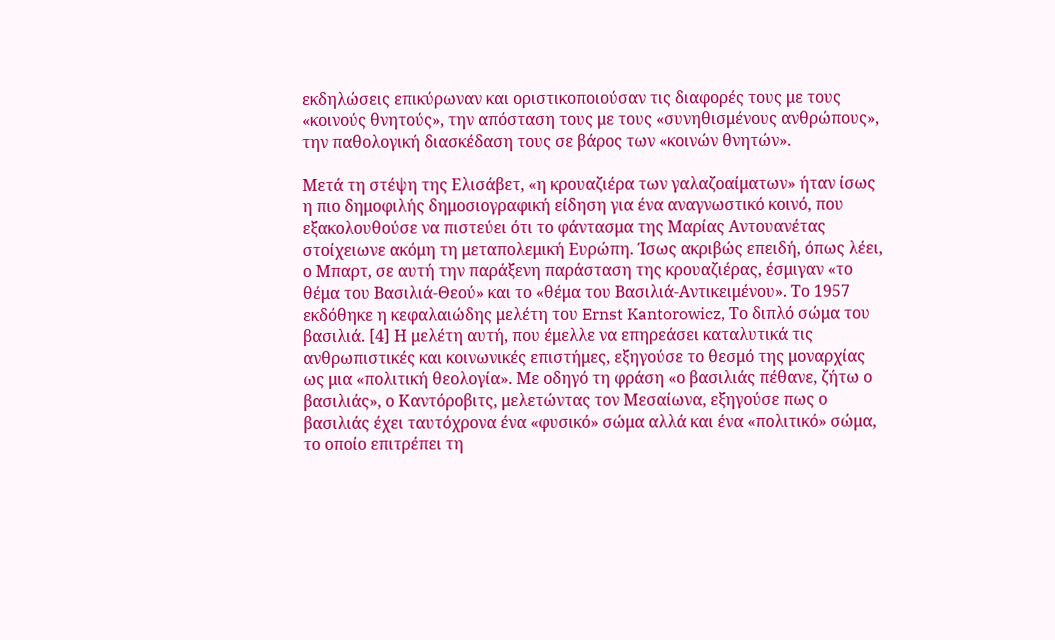εκδηλώσεις επικύρωναν και οριστικοποιούσαν τις διαφορές τους με τους «κοινούς θνητούς», την απόσταση τους με τους «συνηθισμένους ανθρώπους», την παθολογική διασκέδαση τους σε βάρος των «κοινών θνητών».

Μετά τη στέψη της Ελισάβετ, «η κρουαζιέρα των γαλαζοαίματων» ήταν ίσως η πιο δημοφιλής δημοσιογραφική είδηση για ένα αναγνωστικό κοινό, που εξακολουθούσε να πιστεύει ότι το φάντασμα της Μαρίας Αντουανέτας στοίχειωνε ακόμη τη μεταπολεμική Ευρώπη. Ίσως ακριβώς επειδή, όπως λέει, ο Μπαρτ, σε αυτή την παράξενη παράσταση της κρουαζιέρας, έσμιγαν «το θέμα του Βασιλιά-Θεού» και το «θέμα του Βασιλιά-Αντικειμένου». Το 1957 εκδόθηκε η κεφαλαιώδης μελέτη του Ernst Kantorowicz, Το διπλό σώμα του βασιλιά. [4] Η μελέτη αυτή, που έμελλε να επηρεάσει καταλυτικά τις ανθρωπιστικές και κοινωνικές επιστήμες, εξηγούσε το θεσμό της μοναρχίας ως μια «πολιτική θεολογία». Με οδηγό τη φράση «ο βασιλιάς πέθανε, ζήτω ο βασιλιάς», ο Καντόροβιτς, μελετώντας τον Μεσαίωνα, εξηγούσε πως ο βασιλιάς έχει ταυτόχρονα ένα «φυσικό» σώμα αλλά και ένα «πολιτικό» σώμα, το οποίο επιτρέπει τη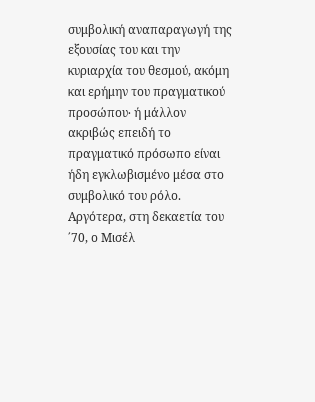συμβολική αναπαραγωγή της εξουσίας του και την κυριαρχία του θεσμού, ακόμη και ερήμην του πραγματικού προσώπου∙ ή μάλλον ακριβώς επειδή το πραγματικό πρόσωπο είναι ήδη εγκλωβισμένο μέσα στο συμβολικό του ρόλο. Αργότερα, στη δεκαετία του ΄70, ο Μισέλ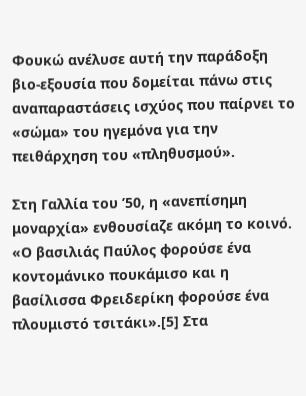Φουκώ ανέλυσε αυτή την παράδοξη βιο-εξουσία που δομείται πάνω στις αναπαραστάσεις ισχύος που παίρνει το «σώμα» του ηγεμόνα για την πειθάρχηση του «πληθυσμού».

Στη Γαλλία του ’50, η «ανεπίσημη μοναρχία» ενθουσίαζε ακόμη το κοινό. «Ο βασιλιάς Παύλος φορούσε ένα κοντομάνικο πουκάμισο και η βασίλισσα Φρειδερίκη φορούσε ένα πλουμιστό τσιτάκι».[5] Στα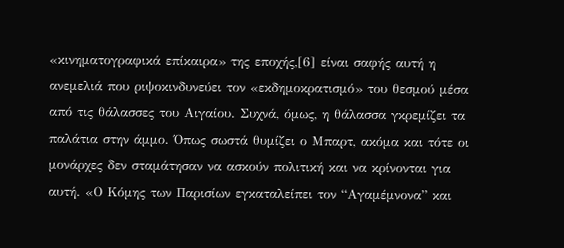«κινηματογραφικά επίκαιρα» της εποχής,[6] είναι σαφής αυτή η ανεμελιά που ριψοκινδυνεύει τον «εκδημοκρατισμό» του θεσμού μέσα από τις θάλασσες του Αιγαίου. Συχνά, όμως, η θάλασσα γκρεμίζει τα παλάτια στην άμμο. Όπως σωστά θυμίζει ο Μπαρτ, ακόμα και τότε οι μονάρχες δεν σταμάτησαν να ασκούν πολιτική και να κρίνονται για αυτή. «Ο Κόμης των Παρισίων εγκαταλείπει τον “Αγαμέμνονα” και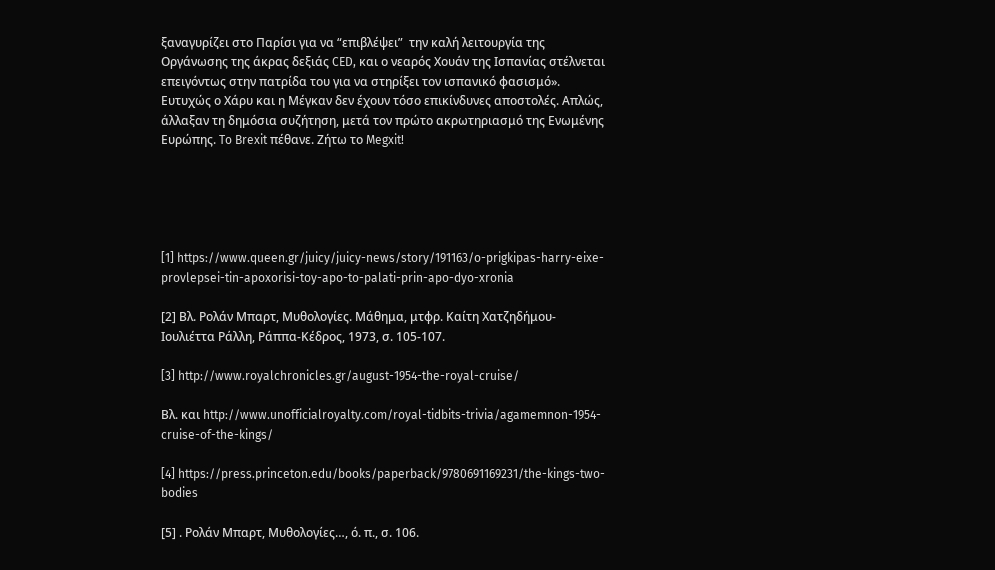ξαναγυρίζει στο Παρίσι για να “επιβλέψει”  την καλή λειτουργία της Οργάνωσης της άκρας δεξιάς CED, και ο νεαρός Χουάν της Ισπανίας στέλνεται επειγόντως στην πατρίδα του για να στηρίξει τον ισπανικό φασισμό». Ευτυχώς ο Χάρυ και η Μέγκαν δεν έχουν τόσο επικίνδυνες αποστολές. Απλώς, άλλαξαν τη δημόσια συζήτηση, μετά τον πρώτο ακρωτηριασμό της Ενωμένης Ευρώπης. To Brexit πέθανε. Ζήτω το Megxit!





[1] https://www.queen.gr/juicy/juicy-news/story/191163/o-prigkipas-harry-eixe-provlepsei-tin-apoxorisi-toy-apo-to-palati-prin-apo-dyo-xronia

[2] Βλ. Ρολάν Μπαρτ, Μυθολογίες. Μάθημα, μτφρ. Καίτη Χατζηδήμου-Ιουλιέττα Ράλλη, Ράππα-Κέδρος, 1973, σ. 105-107.

[3] http://www.royalchronicles.gr/august-1954-the-royal-cruise/

Βλ. και http://www.unofficialroyalty.com/royal-tidbits-trivia/agamemnon-1954-cruise-of-the-kings/

[4] https://press.princeton.edu/books/paperback/9780691169231/the-kings-two-bodies

[5] . Ρολάν Μπαρτ, Μυθολογίες…, ό. π., σ. 106.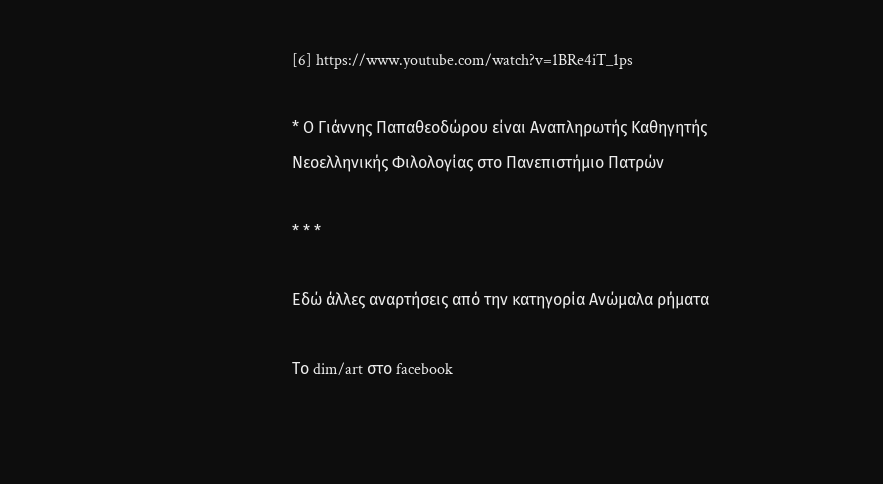[6] https://www.youtube.com/watch?v=1BRe4iT_1ps

* Ο Γιάννης Παπαθεοδώρου είναι Αναπληρωτής Καθηγητής Νεοελληνικής Φιλολογίας στο Πανεπιστήμιο Πατρών

* * *

Εδώ άλλες αναρτήσεις από την κατηγορία Ανώμαλα ρήματα

Το dim/art στο facebook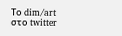Το dim/art στο twitter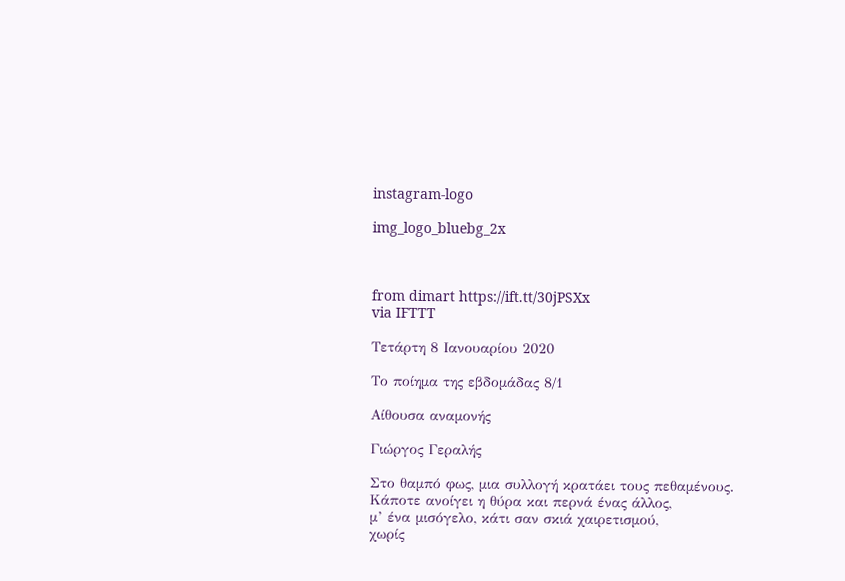instagram-logo

img_logo_bluebg_2x



from dimart https://ift.tt/30jPSXx
via IFTTT

Τετάρτη 8 Ιανουαρίου 2020

Το ποίημα της εβδομάδας 8/1

Αίθουσα αναμονής

Γιώργος Γεραλής

Στο θαμπό φως, μια συλλογή κρατάει τους πεθαμένους.
Κάποτε ανοίγει η θύρα και περνά ένας άλλος,
μ’ ένα μισόγελο, κάτι σαν σκιά χαιρετισμού,
χωρίς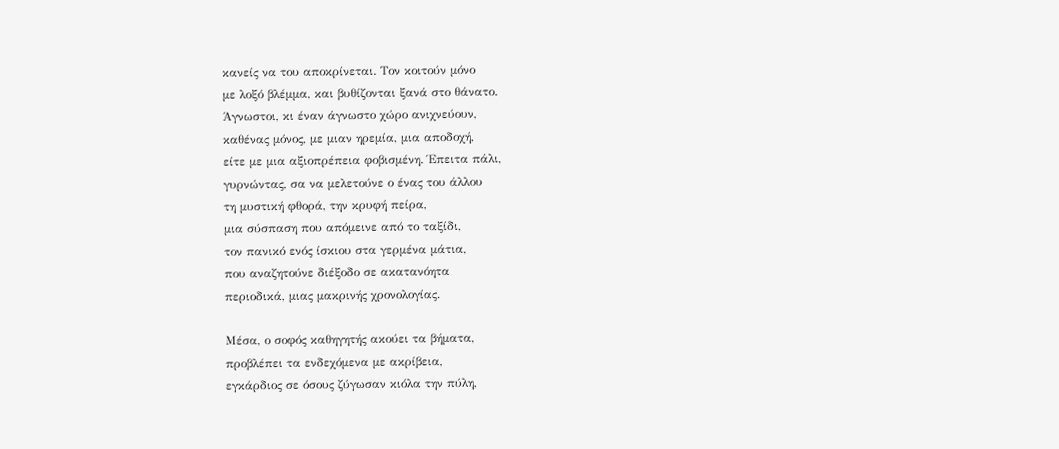κανείς να του αποκρίνεται. Tον κοιτούν μόνο
με λοξό βλέμμα, και βυθίζονται ξανά στο θάνατο.
Άγνωστοι, κι έναν άγνωστο χώρο ανιχνεύουν,
καθένας μόνος, με μιαν ηρεμία, μια αποδοχή,
είτε με μια αξιοπρέπεια φοβισμένη. Έπειτα πάλι,
γυρνώντας, σα να μελετούνε ο ένας του άλλου
τη μυστική φθορά, την κρυφή πείρα,
μια σύσπαση που απόμεινε από το ταξίδι,
τον πανικό ενός ίσκιου στα γερμένα μάτια,
που αναζητούνε διέξοδο σε ακατανόητα
περιοδικά, μιας μακρινής χρονολογίας.

Μέσα, ο σοφός καθηγητής ακούει τα βήματα,
προβλέπει τα ενδεχόμενα με ακρίβεια,
εγκάρδιος σε όσους ζύγωσαν κιόλα την πύλη,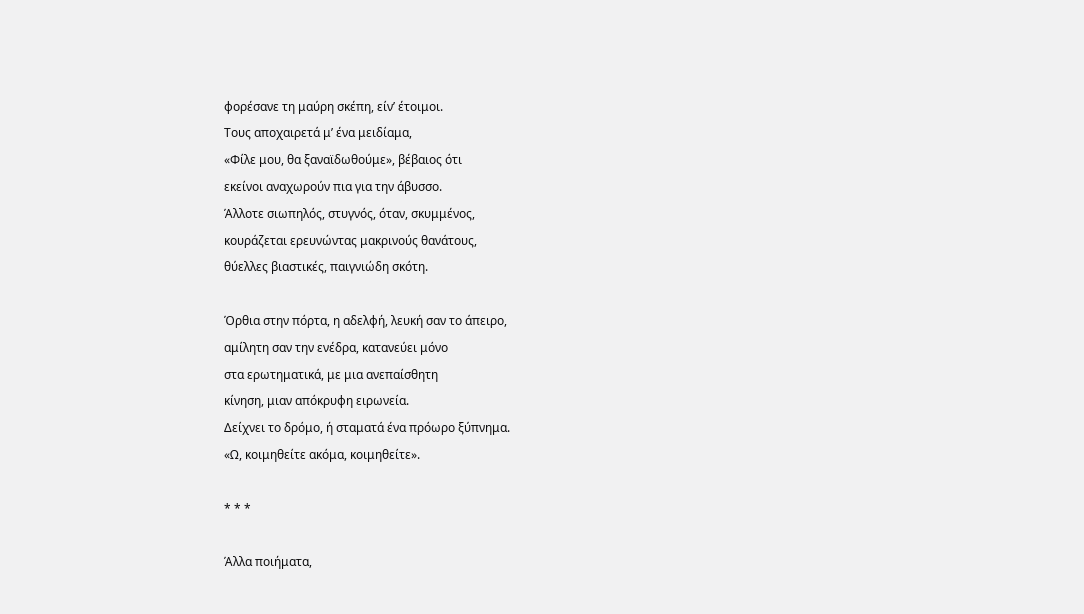φορέσανε τη μαύρη σκέπη, είν’ έτοιμοι.
Tους αποχαιρετά μ’ ένα μειδίαμα,
«Φίλε μου, θα ξαναϊδωθούμε», βέβαιος ότι
εκείνοι αναχωρούν πια για την άβυσσο.
Άλλοτε σιωπηλός, στυγνός, όταν, σκυμμένος,
κουράζεται ερευνώντας μακρινούς θανάτους,
θύελλες βιαστικές, παιγνιώδη σκότη.

Όρθια στην πόρτα, η αδελφή, λευκή σαν το άπειρο,
αμίλητη σαν την ενέδρα, κατανεύει μόνο
στα ερωτηματικά, με μια ανεπαίσθητη
κίνηση, μιαν απόκρυφη ειρωνεία.
Δείχνει το δρόμο, ή σταματά ένα πρόωρο ξύπνημα.
«Ω, κοιμηθείτε ακόμα, κοιμηθείτε».

* * *

Άλλα ποιήματα,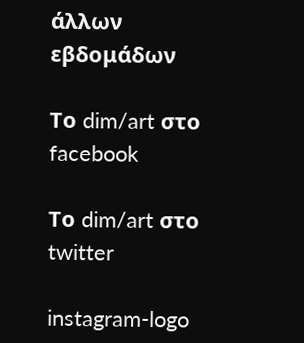άλλων εβδομάδων

Το dim/art στο facebook

Το dim/art στο twitter

instagram-logo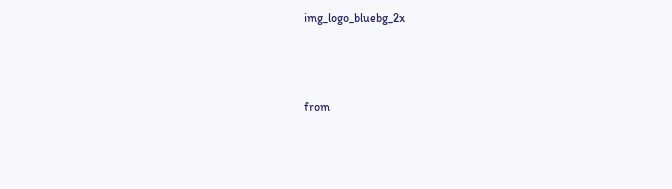img_logo_bluebg_2x



from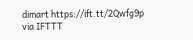dimart https://ift.tt/2Qwfg9p
via IFTTT